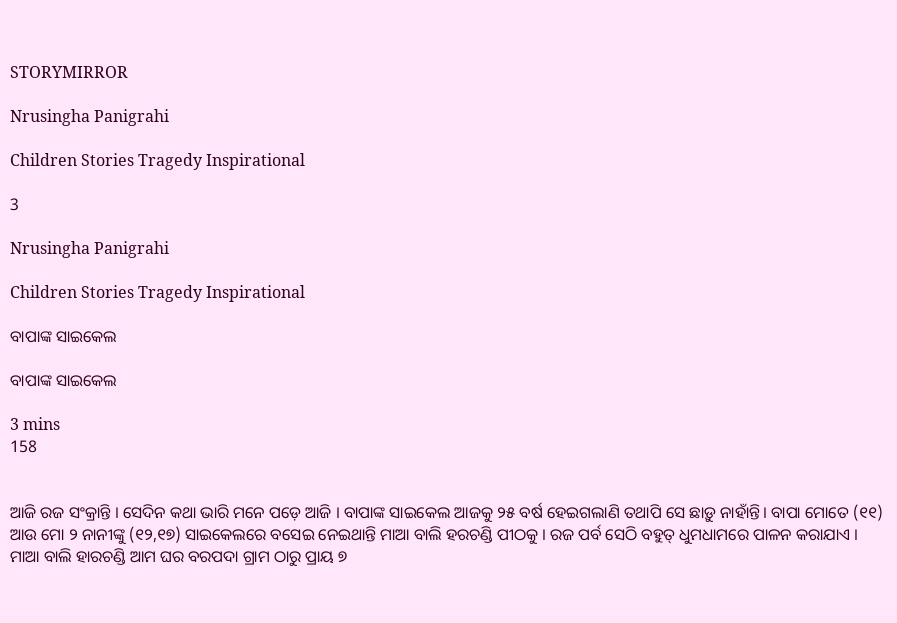STORYMIRROR

Nrusingha Panigrahi

Children Stories Tragedy Inspirational

3

Nrusingha Panigrahi

Children Stories Tragedy Inspirational

ବାପାଙ୍କ ସାଇକେଲ

ବାପାଙ୍କ ସାଇକେଲ

3 mins
158


ଆଜି ରଜ ସଂକ୍ରାନ୍ତି । ସେଦିନ କଥା ଭାରି ମନେ ପଡ଼େ ଆଜି । ବାପାଙ୍କ ସାଇକେଲ ଆଜକୁ ୨୫ ବର୍ଷ ହେଇଗଲାଣି ତଥାପି ସେ ଛାଡ଼ୁ ନାହାଁନ୍ତି। ବାପା ମୋତେ (୧୧) ଆଉ ମୋ ୨ ନାନୀଙ୍କୁ (୧୨,୧୭) ସାଇକେଲରେ ବସେଇ ନେଇଥାନ୍ତି ମାଆ ବାଲି ହରଚଣ୍ଡି ପୀଠକୁ । ରଜ ପର୍ବ ସେଠି ବହୁତ୍ ଧୁମଧାମରେ ପାଳନ କରାଯାଏ । ମାଆ ବାଲି ହାରଚଣ୍ଡି ଆମ ଘର ବରପଦା ଗ୍ରାମ ଠାରୁ ପ୍ରାୟ ୭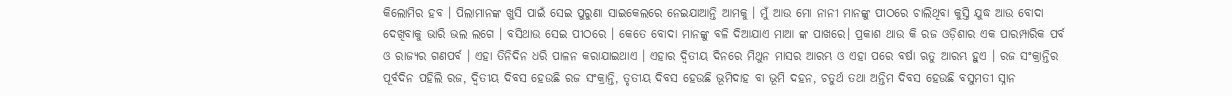କିଲୋମିର ହବ । ପିଲାମାନଙ୍କ ଖୁସି ପାଇଁ ସେଇ ପୁରୁଣା ସାଇକେଲରେ ନେଇଯାଆନ୍ତି ଆମକୁ । ମୁଁ ଆଉ ମୋ ନାନୀ ମାନଙ୍କୁ ପୀଠରେ ଚାଲିଥିବା କୁସ୍ତି ଯୁଦ୍ଧ ଆଉ ବୋଦା ଦେଖିବାକୁ ଭାରି ଭଲ ଲଗେ । ବସିଥାଉ ସେଇ ପୀଠରେ । କେତେ ବୋଦା ମାନଙ୍କୁ ବଳି ଦିଆଯାଏ ମାଆ ଙ୍କ ପାଖରେ। ପ୍ରକାଶ ଥାଉ କି ରଜ ଓଡ଼ିଶାର ଏକ ପାରମ୍ପାରିକ ପର୍ବ ଓ ରାଜ୍ୟର ଗଣପର୍ବ । ଏହା ତିନିଦିନ ଧରି ପାଳନ କରାଯାଇଥାଏ । ଏହାର ଦ୍ୱିତୀୟ ଦିନରେ ମିଥୁନ ମାସର ଆରମ୍ଭ ଓ ଏହା ପରେ ବର୍ଷା ଋତୁ ଆରମ୍ଭ ହୁଏ । ରଜ ସଂକ୍ରାନ୍ତିର ପୂର୍ବଦିନ ପହିଲି ରଜ, ଦ୍ୱିତୀୟ ଦିବସ ହେଉଛି ରଜ ସଂକ୍ରାନ୍ତି, ତୃତୀୟ ଦିବସ ହେଉଛି ଭୂମିଦାହ ବା ଭୂମି ଦହନ, ଚତୁର୍ଥ ତଥା ଅନ୍ତିମ ଦିବସ ହେଉଛି ବସୁମତୀ ସ୍ନାନ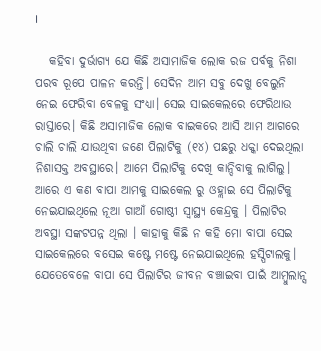।

   କହିବା ଦୁର୍ଭାଗ୍ୟ ଯେ କିଛି ଅସାମାଜିକ ଲୋକ ରଜ ପର୍ବକୁ ନିଶା ପରବ ରୂପେ ପାଳନ କରନ୍ତି। ସେଦିନ ଆମ ସବୁ ଦେଖୁ ବେଲୁନି ନେଇ ଫେରିବା ବେଳକୁ ସଂଧ୍ୟା। ସେଇ ସାଇକେଲରେ ଫେରିଥାଉ ରାସ୍ତାରେ। କିଛି ଅସାମାଜିକ ଲୋକ ବାଇକରେ ଆସି ଆମ ଆଗରେ ଚାଲି ଚାଲି ଯାଉଥିବା ଜଣେ ପିଲାଟିକୁ (୧୪) ପଛରୁ ଧକ୍କା ଦେଇଥିଲା ନିଶାସକ୍ତ ଅବସ୍ଥାରେ। ଆମେ ପିଲାଟିକୁ ଦେଖି କାନ୍ଦିବାକୁ ଲାଗିଲୁ। ଆରେ ଏ କଣ ବାପା ଆମକୁ ସାଇକେଲ ରୁ ଓହ୍ଲାଇ ସେ ପିଲାଟିକୁ ନେଇଯାଇଥିଲେ ନୂଆ ଗାଆଁ ଗୋଷ୍ଠୀ ସ୍ୱାସ୍ଥ୍ୟ କେନ୍ଦ୍ରକୁ । ପିଲାଟିର ଅବସ୍ଥା ସଙ୍କଟପନ୍ନ ଥିଲା । କାହାକୁ କିଛି ନ କହି ମୋ ବାପା ସେଇ ସାଇକେଲରେ ବସେଇ କଷ୍ଟେ ମଷ୍ଟେ ନେଇଯାଇଥିଲେ ହସ୍ପିଟାଲକୁ। ଯେତେବେଳେ ବାପା ସେ ପିଲାଟିର ଜୀବନ ବଞ୍ଚାଇବା ପାଇଁ ଆମ୍ବୁଲାନ୍ସ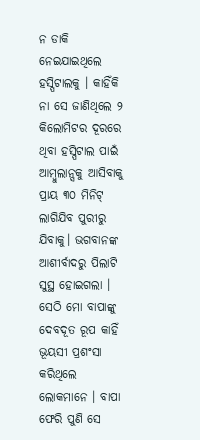ନ ଡାକି ନେଇଯାଇଥିଲେ ହସ୍ପିଟାଲକୁ । କାହିଁକି ନା ସେ ଜାଣିଥିଲେ ୨ କିଲୋମିଟର ଦୂରରେ ଥିବା ହସ୍ପିଟାଲ ପାଇଁ ଆମ୍ବୁଲାନ୍ସକୁ ଆସିବାକୁ ପ୍ରାୟ ୩୦ ମିନିଟ୍ ଲାଗିଯିବ ପୁରୀରୁ ଯିବାକୁ। ଭଗବାନଙ୍କ ଆଶୀର୍ବାଦରୁ ପିଲାଟି ସୁସ୍ଥ ହୋଇଗଲା । ସେଠି ମୋ ବାପାଙ୍କୁ ଦେବଦୂତ ରୂପ କାହିଁ ଭୂୟସୀ ପ୍ରଶଂସା କରିଥିଲେ ଲୋକମାନେ । ବାପା ଫେରି ପୁଣି ସେ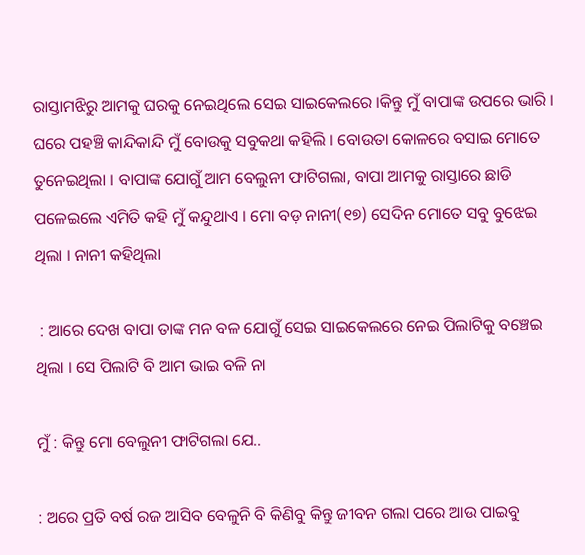ରାସ୍ତାମଝିରୁ ଆମକୁ ଘରକୁ ନେଇଥିଲେ ସେଇ ସାଇକେଲରେ ।କିନ୍ତୁ ମୁଁ ବାପାଙ୍କ ଉପରେ ଭାରି । ଘରେ ପହଞ୍ଚି କାନ୍ଦିକାନ୍ଦି ମୁଁ ବୋଉକୁ ସବୁକଥା କହିଲି । ବୋଉତା କୋଳରେ ବସାଇ ମୋତେ ତୁନେଇଥିଲା । ବାପାଙ୍କ ଯୋଗୁଁ ଆମ ବେଲୁନୀ ଫାଟିଗଲା, ବାପା ଆମକୁ ରାସ୍ତାରେ ଛାଡି ପଳେଇଲେ ଏମିତି କହି ମୁଁ କନ୍ଦୁଥାଏ । ମୋ ବଡ଼ ନାନୀ(୧୭) ସେଦିନ ମୋତେ ସବୁ ବୁଝେଇ ଥିଲା । ନାନୀ କହିଥିଲା

 : ଆରେ ଦେଖ ବାପା ତାଙ୍କ ମନ ବଳ ଯୋଗୁଁ ସେଇ ସାଇକେଲରେ ନେଇ ପିଲାଟିକୁ ବଞ୍ଚେଇ ଥିଲା । ସେ ପିଲାଟି ବି ଆମ ଭାଇ ବଳି ନା

ମୁଁ : କିନ୍ତୁ ମୋ ବେଲୁନୀ ଫାଟିଗଲା ଯେ..

: ଅରେ ପ୍ରତି ବର୍ଷ ରଜ ଆସିବ ବେଳୁନି ବି କିଣିବୁ କିନ୍ତୁ ଜୀବନ ଗଲା ପରେ ଆଉ ପାଇବୁ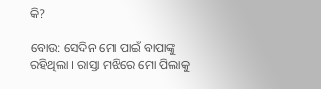କି?

ବୋଉ: ସେଦିନ ମୋ ପାଇଁ ବାପାଙ୍କୁ ରହିଥିଲା । ରାସ୍ତା ମଝିରେ ମୋ ପିଲାକୁ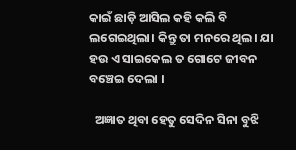କାଇଁ ଛାଡ଼ି ଆସିଲ କହି କଲି ବି ଲଗେଇଥିଲା। କିନ୍ତୁ ତା ମନରେ ଥିଲ। ଯା ହଉ ଏ ସାଇକେଲ ତ ଗୋଟେ ଜୀବନ ବଞ୍ଚେଇ ଦେଲା ।

  ଅଜ୍ଞାତ ଥିବା ହେତୁ ସେଦିନ ସିନା ବୁଝି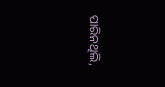ପାରିନଥିଲି,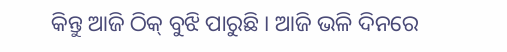କିନ୍ତୁ ଆଜି ଠିକ୍ ବୁଝି ପାରୁଛି । ଆଜି ଭଳି ଦିନରେ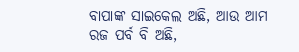ବାପାଙ୍କ ସାଇକେଲ ଅଛି, ଆଉ ଆମ ରଜ ପର୍ବ ବି ଅଛି,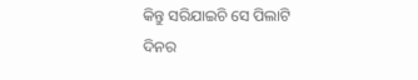କିନ୍ତୁ ସରିଯାଇଚି ସେ ପିଲାଟି ଦିନର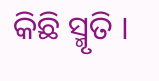କିଛି ସ୍ମୃତି ।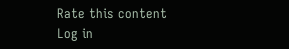Rate this content
Log in